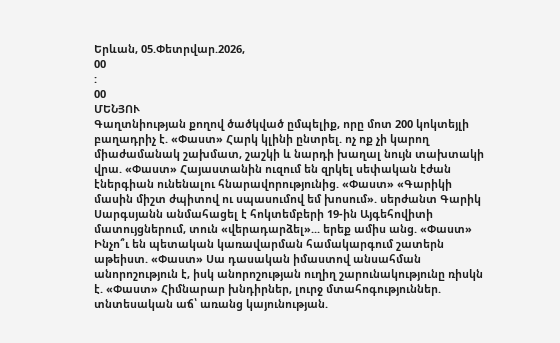Երևան, 05.Փետրվար.2026,
00
:
00
ՄԵՆՅՈՒ
Գաղտնիության քողով ծածկված ըմպելիք, որը մոտ 200 կոկտեյլի բաղադրիչ է. «Փաստ» Հարկ կլինի ընտրել. ոչ ոք չի կարող միաժամանակ շախմատ, շաշկի և նարդի խաղալ նույն տախտակի վրա. «Փաստ» Հայաստանին ուզում են զրկել սեփական էժան էներգիան ունենալու հնարավորությունից. «Փաստ» «Գարիկի մասին միշտ ժպիտով ու սպասումով եմ խոսում». սերժանտ Գարիկ Սարգսյանն անմահացել է հոկտեմբերի 19-ին Այգեհովիտի մատույցներում, տուն «վերադարձել»... երեք ամիս անց. «Փաստ» Ինչո՞ւ են պետական կառավարման համակարգում շատերն աթեիստ. «Փաստ» Սա դասական իմաստով անսահման անորոշություն է, իսկ անորոշության ուղիղ շարունակությունը ռիսկն է. «Փաստ» Հիմնարար խնդիրներ, լուրջ մտահոգություններ. տնտեսական աճ՝ առանց կայունության.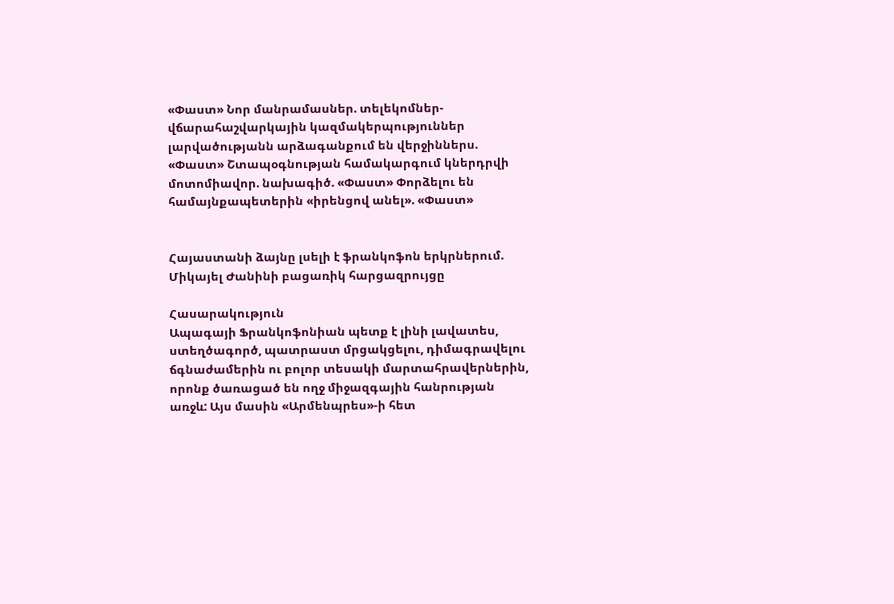«Փաստ» Նոր մանրամասներ. տելեկոմներ-վճարահաշվարկային կազմակերպություններ լարվածությանն արձագանքում են վերջիններս. «Փաստ» Շտապօգնության համակարգում կներդրվի մոտոմիավոր. նախագիծ. «Փաստ» Փորձելու են համայնքապետերին «իրենցով անել». «Փաստ»


Հայաստանի ձայնը լսելի է ֆրանկոֆոն երկրներում. Միկայել Ժանինի բացառիկ հարցազրույցը

Հասարակություն
Ապագայի Ֆրանկոֆոնիան պետք է լինի լավատես, ստեղծագործ, պատրաստ մրցակցելու, դիմագրավելու ճգնաժամերին ու բոլոր տեսակի մարտահրավերներին, որոնք ծառացած են ողջ միջազգային հանրության առջև: Այս մասին «Արմենպրես»-ի հետ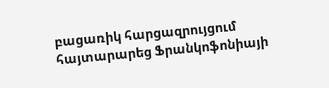բացառիկ հարցազրույցում  հայտարարեց Ֆրանկոֆոնիայի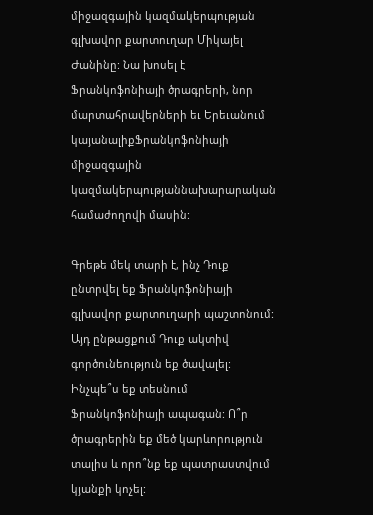միջազգային կազմակերպության  գլխավոր քարտուղար Միկայել Ժանինը: Նա խոսել է Ֆրանկոֆոնիայի ծրագրերի, նոր մարտահրավերների եւ Երեւանում կայանալիքՖրանկոֆոնիայի միջազգային կազմակերպությաննախարարական համաժողովի մասին:

Գրեթե մեկ տարի է, ինչ Դուք ընտրվել եք Ֆրանկոֆոնիայի գլխավոր քարտուղարի պաշտոնում: Այդ ընթացքում Դուք ակտիվ գործունեություն եք ծավալել: Ինչպե՞ս եք տեսնում Ֆրանկոֆոնիայի ապագան: Ո՞ր ծրագրերին եք մեծ կարևորություն տալիս և որո՞նք եք պատրաստվում կյանքի կոչել: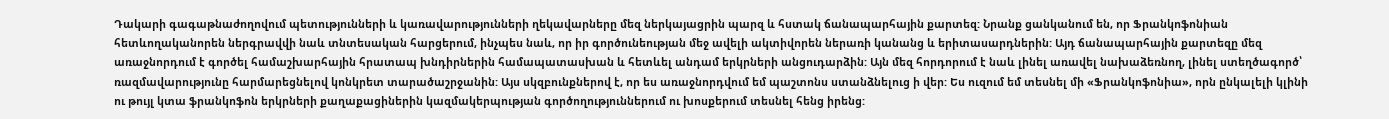Դակարի գագաթնաժողովում պետությունների և կառավարությունների ղեկավարները մեզ ներկայացրին պարզ և հստակ ճանապարհային քարտեզ: Նրանք ցանկանում են, որ Ֆրանկոֆոնիան հետևողականորեն ներգրավվի նաև տնտեսական հարցերում, ինչպես նաև, որ իր գործունեության մեջ ավելի ակտիվորեն ներառի կանանց և երիտասարդներին: Այդ ճանապարհային քարտեզը մեզ առաջնորդում է գործել համաշխարհային հրատապ խնդիրներին համապատասխան և հետևել անդամ երկրների անցուդարձին: Այն մեզ հորդորում է նաև լինել առավել նախաձեռնող, լինել ստեղծագործ՝ ռազմավարությունը հարմարեցնելով կոնկրետ տարածաշրջանին: Այս սկզբունքներով է, որ ես առաջնորդվում եմ պաշտոնս ստանձնելուց ի վեր: Ես ուզում եմ տեսնել մի «Ֆրանկոֆոնիա», որն ընկալելի կլինի ու թույլ կտա ֆրանկոֆոն երկրների քաղաքացիներին կազմակերպության գործողություններում ու խոսքերում տեսնել հենց իրենց: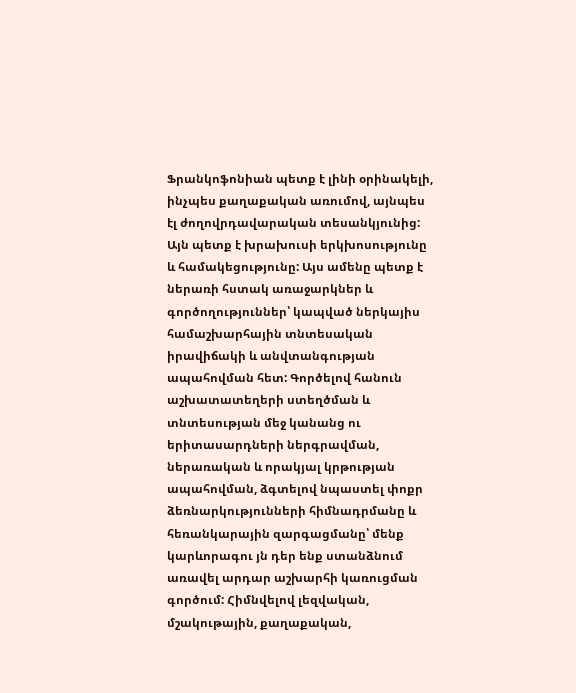Ֆրանկոֆոնիան պետք է լինի օրինակելի, ինչպես քաղաքական առումով, այնպես էլ ժողովրդավարական տեսանկյունից: Այն պետք է խրախուսի երկխոսությունը և համակեցությունը: Այս ամենը պետք է ներառի հստակ առաջարկներ և գործողություններ՝ կապված ներկայիս համաշխարհային տնտեսական իրավիճակի և անվտանգության ապահովման հետ: Գործելով հանուն աշխատատեղերի ստեղծման և տնտեսության մեջ կանանց ու երիտասարդների ներգրավման, ներառական և որակյալ կրթության ապահովման, ձգտելով նպաստել փոքր ձեռնարկությունների հիմնադրմանը և հեռանկարային զարգացմանը՝ մենք կարևորագու յն դեր ենք ստանձնում առավել արդար աշխարհի կառուցման գործում: Հիմնվելով լեզվական, մշակութային, քաղաքական,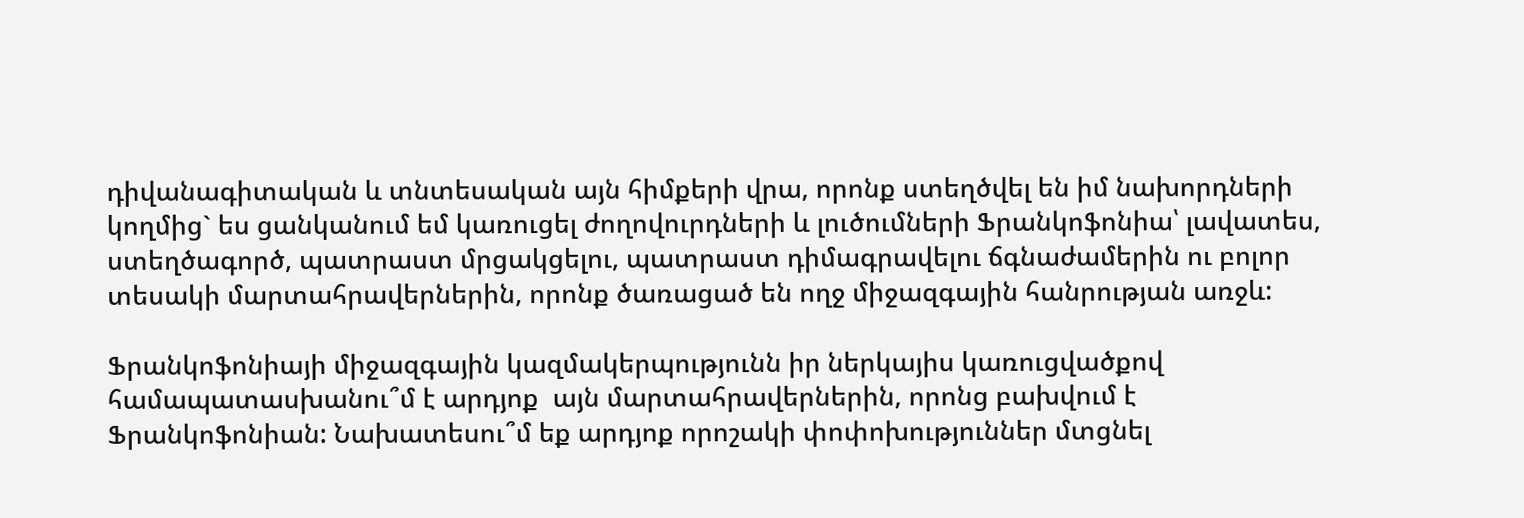դիվանագիտական և տնտեսական այն հիմքերի վրա, որոնք ստեղծվել են իմ նախորդների կողմից` ես ցանկանում եմ կառուցել ժողովուրդների և լուծումների Ֆրանկոֆոնիա՝ լավատես, ստեղծագործ, պատրաստ մրցակցելու, պատրաստ դիմագրավելու ճգնաժամերին ու բոլոր տեսակի մարտահրավերներին, որոնք ծառացած են ողջ միջազգային հանրության առջև:

Ֆրանկոֆոնիայի միջազգային կազմակերպությունն իր ներկայիս կառուցվածքով համապատասխանու՞մ է արդյոք  այն մարտահրավերներին, որոնց բախվում է Ֆրանկոֆոնիան: Նախատեսու՞մ եք արդյոք որոշակի փոփոխություններ մտցնել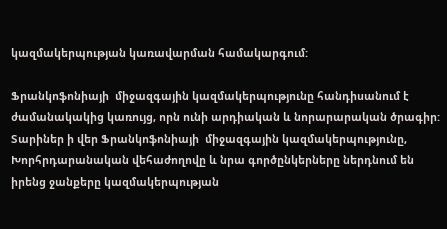կազմակերպության կառավարման համակարգում:

Ֆրանկոֆոնիայի  միջազգային կազմակերպությունը հանդիսանում է ժամանակակից կառույց, որն ունի արդիական և նորարարական ծրագիր: Տարիներ ի վեր Ֆրանկոֆոնիայի  միջազգային կազմակերպությունը, Խորհրդարանական վեհաժողովը և նրա գործընկերները ներդնում են իրենց ջանքերը կազմակերպության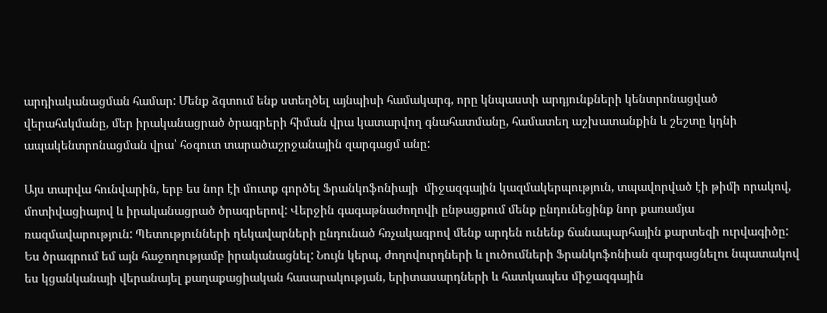արդիականացման համար: Մենք ձգտում ենք ստեղծել այնպիսի համակարգ, որը կնպաստի արդյունքների կենտրոնացված վերահսկմանը, մեր իրականացրած ծրագրերի հիման վրա կատարվող գնահատմանը, համատեղ աշխատանքին և շեշտը կդնի ապակենտրոնացման վրա՝ հօգուտ տարածաշրջանային զարգացմ անը:

Այս տարվա հունվարին, երբ ես նոր էի մուտք գործել Ֆրանկոֆոնիայի  միջազգային կազմակերպություն, տպավորված էի թիմի որակով, մոտիվացիայով և իրականացրած ծրագրերով: Վերջին գագաթնաժողովի ընթացքում մենք ընդունեցինք նոր քառամյա ռազմավարություն: Պետությունների ղեկավարների ընդունած հռչակագրով մենք արդեն ունենք ճանապարհային քարտեզի ուրվագիծը: Ես ծրագրում եմ այն հաջողությամբ իրականացնել: Նույն կերպ, ժողովուրդների և լուծումների Ֆրանկոֆոնիան զարգացնելու նպատակով ես կցանկանայի վերանայել քաղաքացիական հասարակության, երիտասարդների և հատկապես միջազգային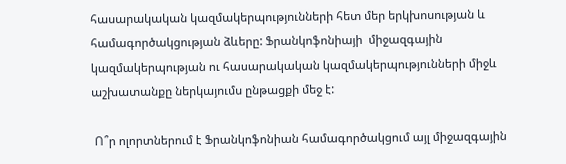հասարակական կազմակերպությունների հետ մեր երկխոսության և համագործակցության ձևերը: Ֆրանկոֆոնիայի  միջազգային կազմակերպության ու հասարակական կազմակերպությունների միջև աշխատանքը ներկայումս ընթացքի մեջ է:

 Ո՞ր ոլորտներում է Ֆրանկոֆոնիան համագործակցում այլ միջազգային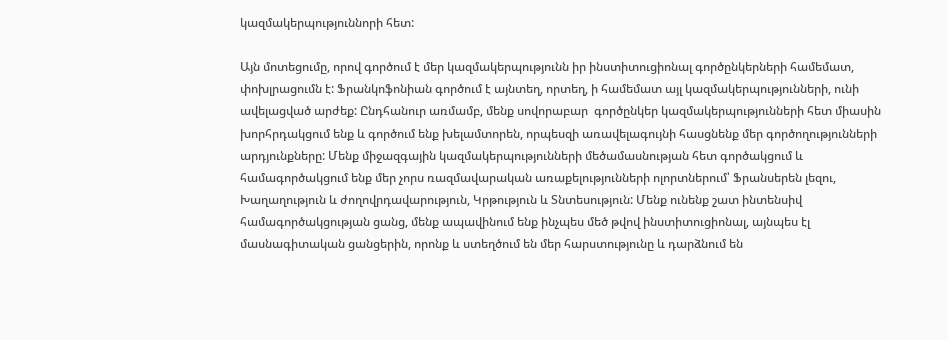կազմակերպություննորի հետ:

Այն մոտեցումը, որով գործում է մեր կազմակերպությունն իր ինստիտուցիոնալ գործընկերների համեմատ, փոխլրացումն է: Ֆրանկոֆոնիան գործում է այնտեղ, որտեղ, ի համեմատ այլ կազմակերպությունների, ունի ավելացված արժեք: Ընդհանուր առմամբ, մենք սովորաբար  գործընկեր կազմակերպությունների հետ միասին խորհրդակցում ենք և գործում ենք խելամտորեն, որպեսզի առավելագույնի հասցնենք մեր գործողությունների արդյունքները: Մենք միջազգային կազմակերպությունների մեծամասնության հետ գործակցում և համագործակցում ենք մեր չորս ռազմավարական առաքելությունների ոլորտներում՝ Ֆրանսերեն լեզու, Խաղաղություն և ժողովրդավարություն, Կրթություն և Տնտեսություն: Մենք ունենք շատ ինտենսիվ համագործակցության ցանց, մենք ապավինում ենք ինչպես մեծ թվով ինստիտուցիոնալ, այնպես էլ մասնագիտական ցանցերին, որոնք և ստեղծում են մեր հարստությունը և դարձնում են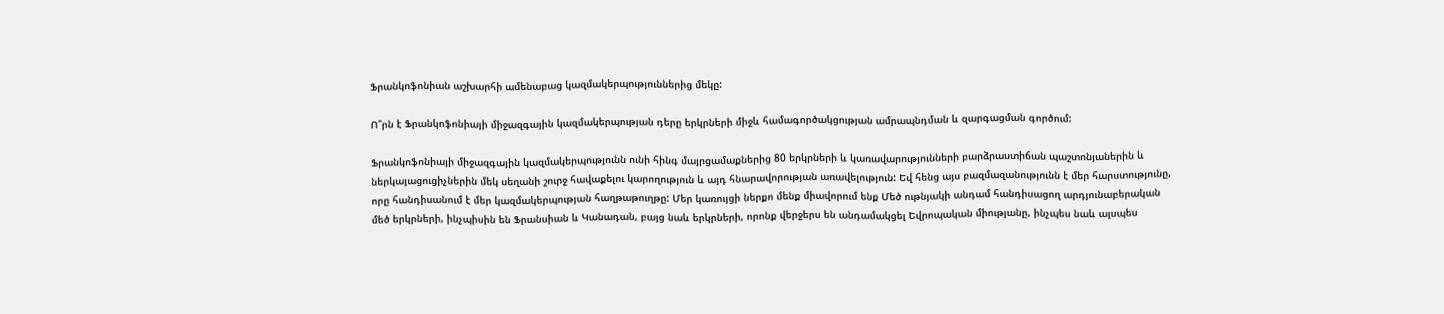Ֆրանկոֆոնիան աշխարհի ամենաբաց կազմակերպություններից մեկը:

Ո՞րն է Ֆրանկոֆոնիայի միջազգային կազմակերպության դերը երկրների միջև համագործակցության ամրապնդման և զարգացման գործում:

Ֆրանկոֆոնիայի միջազգային կազմակերպությունն ունի հինգ մայրցամաքներից 80 երկրների և կառավարությունների բարձրաստիճան պաշտոնյաներին և ներկայացուցիչներին մեկ սեղանի շուրջ հավաքելու կարողություն և այդ հնարավորության առավելություն: Եվ հենց այս բազմազանությունն է մեր հարստությունը, որը հանդիսանում է մեր կազմակերպության հաղթաթուղթը: Մեր կառույցի ներքո մենք միավորում ենք Մեծ ութնյակի անդամ հանդիսացող արդյունաբերական մեծ երկրների, ինչպիսին են Ֆրանսիան և Կանադան, բայց նաև երկրների, որոնք վերջերս են անդամակցել Եվրոպական միությանը, ինչպես նաև այսպես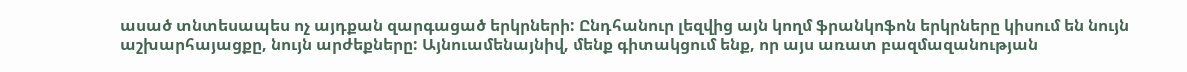ասած տնտեսապես ոչ այդքան զարգացած երկրների: Ընդհանուր լեզվից այն կողմ ֆրանկոֆոն երկրները կիսում են նույն աշխարհայացքը, նույն արժեքները: Այնուամենայնիվ, մենք գիտակցում ենք, որ այս առատ բազմազանության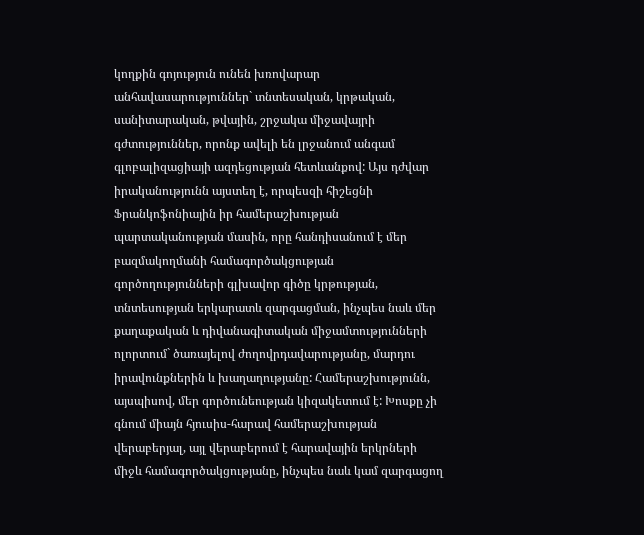կողքին գոյություն ունեն խռովարար անհավասարություններ` տնտեսական, կրթական, սանիտարական, թվային, շրջակա միջավայրի գժտություններ, որոնք ավելի են լրջանում անգամ գլոբալիզացիայի ազդեցության հետևանքով: Այս դժվար իրականությունն այստեղ է, որպեսզի հիշեցնի Ֆրանկոֆոնիային իր համերաշխության պարտականության մասին, որը հանդիսանում է մեր բազմակողմանի համագործակցության գործողությունների գլխավոր գիծը կրթության, տնտեսության երկարատև զարգացման, ինչպես նաև մեր քաղաքական և դիվանագիտական միջամտությունների ոլորտում` ծառայելով ժողովրդավարությանը, մարդու իրավունքներին և խաղաղությանը: Համերաշխությունն, այսպիսով, մեր գործունեության կիզակետում է: Խոսքը չի գնում միայն հյուսիս-հարավ համերաշխության վերաբերյալ, այլ վերաբերում է հարավային երկրների միջև համագործակցությանը, ինչպես նաև կամ զարգացող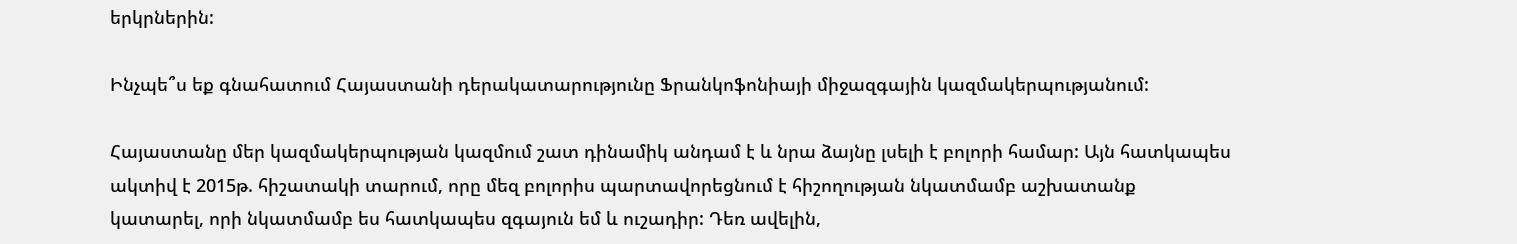երկրներին:

Ինչպե՞ս եք գնահատում Հայաստանի դերակատարությունը Ֆրանկոֆոնիայի միջազգային կազմակերպությանում:

Հայաստանը մեր կազմակերպության կազմում շատ դինամիկ անդամ է և նրա ձայնը լսելի է բոլորի համար: Այն հատկապես ակտիվ է 2015թ. հիշատակի տարում, որը մեզ բոլորիս պարտավորեցնում է հիշողության նկատմամբ աշխատանք կատարել, որի նկատմամբ ես հատկապես զգայուն եմ և ուշադիր: Դեռ ավելին,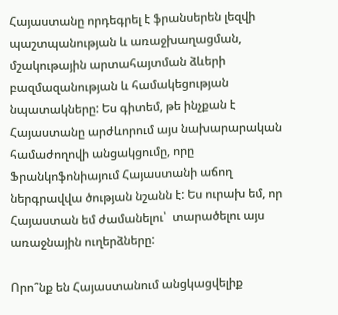Հայաստանը որդեգրել է ֆրանսերեն լեզվի պաշտպանության և առաջխաղացման, մշակութային արտահայտման ձևերի բազմազանության և համակեցության նպատակները: Ես գիտեմ, թե ինչքան է Հայաստանը արժևորում այս նախարարական համաժողովի անցակցումը, որը Ֆրանկոֆոնիայում Հայաստանի աճող ներգրավվա ծության նշանն է: Ես ուրախ եմ, որ Հայաստան եմ ժամանելու՝  տարածելու այս առաջնային ուղերձները:

Որո՞նք են Հայաստանում անցկացվելիք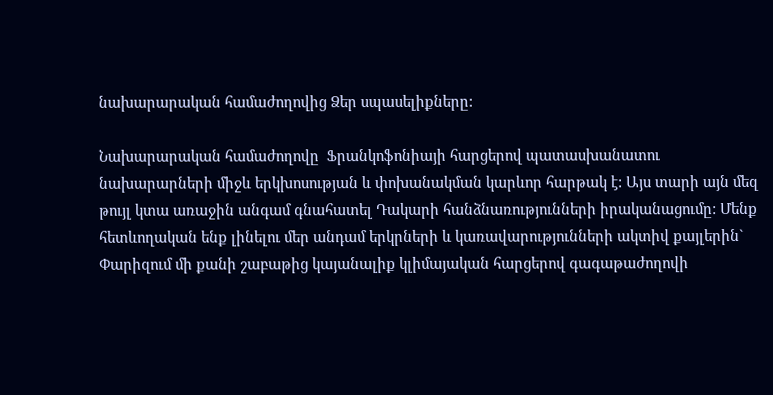նախարարական համաժողովից Ձեր սպասելիքները:

Նախարարական համաժողովը  Ֆրանկոֆոնիայի հարցերով պատասխանատու նախարարների միջև երկխոսության և փոխանակման կարևոր հարթակ է: Այս տարի այն մեզ թույլ կտա առաջին անգամ գնահատել Դակարի հանձնառությունների իրականացումը: Մենք հետևողական ենք լինելու մեր անդամ երկրների և կառավարությունների ակտիվ քայլերին` Փարիզում մի քանի շաբաթից կայանալիք կլիմայական հարցերով գագաթաժողովի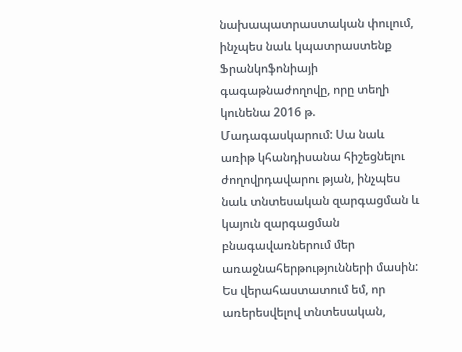նախապատրաստական փուլում, ինչպես նաև կպատրաստենք Ֆրանկոֆոնիայի գագաթնաժողովը, որը տեղի կունենա 2016 թ. Մադագասկարում: Սա նաև առիթ կհանդիսանա հիշեցնելու ժողովրդավարու թյան, ինչպես նաև տնտեսական զարգացման և կայուն զարգացման բնագավառներում մեր առաջնահերթությունների մասին: Ես վերահաստատում եմ, որ առերեսվելով տնտեսական,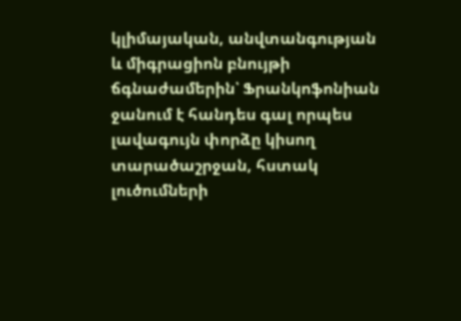կլիմայական, անվտանգության և միգրացիոն բնույթի ճգնաժամերին՝ Ֆրանկոֆոնիան ջանում է հանդես գալ որպես լավագույն փորձը կիսող տարածաշրջան, հստակ լուծումների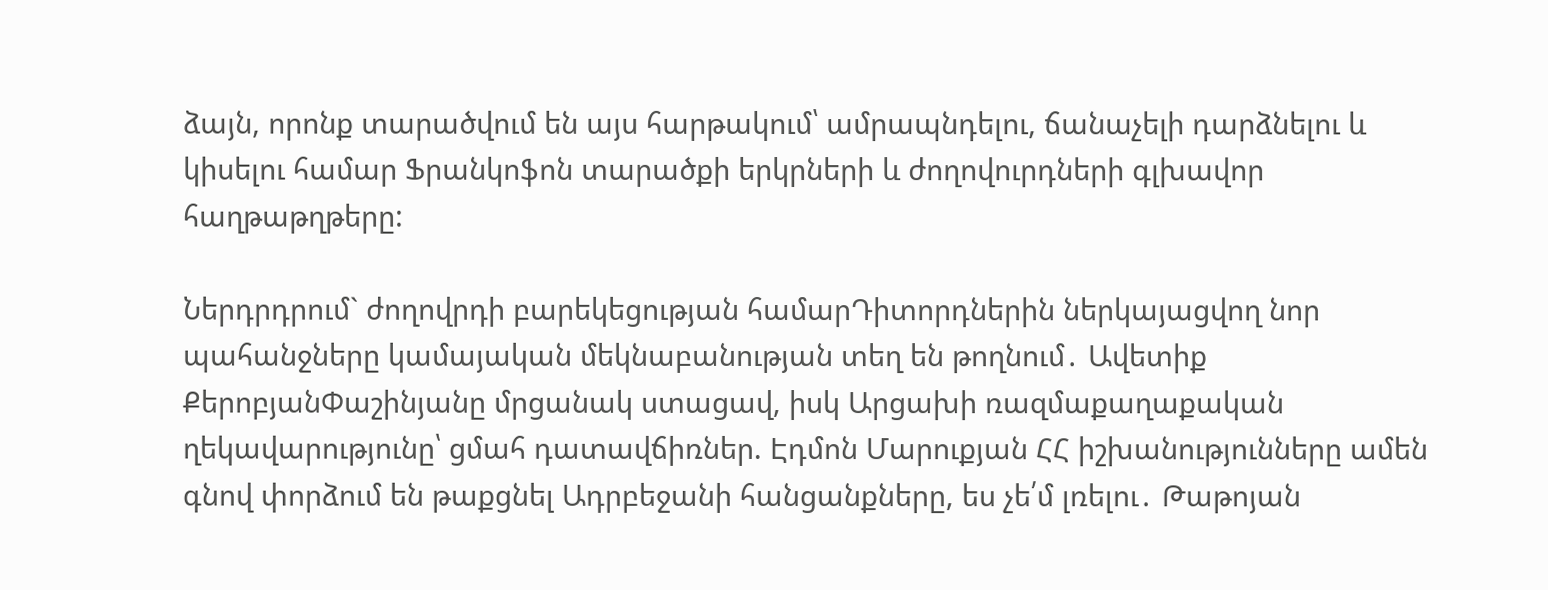ձայն, որոնք տարածվում են այս հարթակում՝ ամրապնդելու, ճանաչելի դարձնելու և կիսելու համար Ֆրանկոֆոն տարածքի երկրների և ժողովուրդների գլխավոր հաղթաթղթերը:

Ներդրդրում` ժողովրդի բարեկեցության համարԴիտորդներին ներկայացվող նոր պահանջները կամայական մեկնաբանության տեղ են թողնում․ Ավետիք ՔերոբյանՓաշինյանը մրցանակ ստացավ, իսկ Արցախի ռազմաքաղաքական ղեկավարությունը՝ ցմահ դատավճիռներ. Էդմոն Մարուքյան ՀՀ իշխանությունները ամեն գնով փորձում են թաքցնել Ադրբեջանի հանցանքները, ես չե՛մ լռելու․ Թաթոյան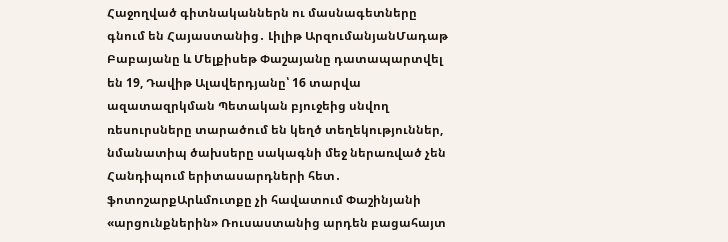Հաջողված գիտնականներն ու մասնագետները գնում են Հայաստանից․ Լիլիթ ԱրզումանյանՄադաթ Բաբայանը և Մելքիսեթ Փաշայանը դատապարտվել են 19, Դավիթ Ալավերդյանը՝ 16 տարվա ազատազրկման Պետական բյուջեից սնվող ռեսուրսները տարածում են կեղծ տեղեկություններ, նմանատիպ ծախսերը սակագնի մեջ ներառված չեն Հանդիպում երիտասարդների հետ․ ֆոտոշարքԱրևմուտքը չի հավատում Փաշինյանի «արցունքներին» Ռուսաստանից արդեն բացահայտ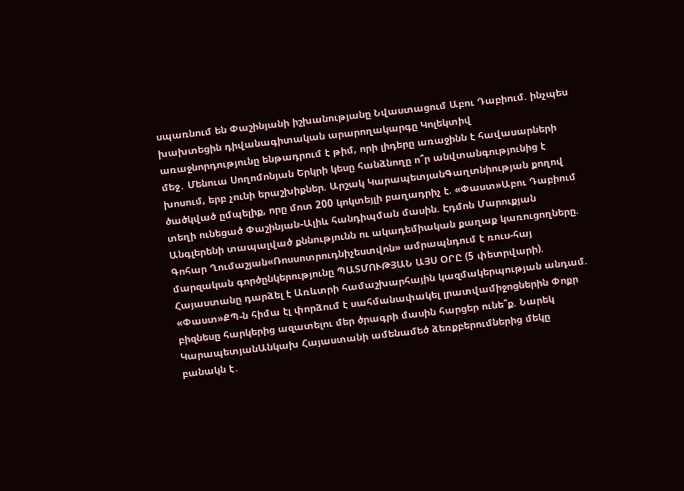սպառնում են Փաշինյանի իշխանությանը Նվաստացում Աբու Դաբիում. ինչպես խախտեցին դիվանագիտական արարողակարգը Կոլեկտիվ առաջնորդությունը ենթադրում է թիմ, որի լիդերը առաջինն է հավասարների մեջ․ Մենուա Սողոմոնյան Երկրի կեսը հանձնողը ո՞ր անվտանգությունից է խոսում, երբ չունի երաշխիքներ. Արշակ ԿարապետյանԳաղտնիության քողով ծածկված ըմպելիք, որը մոտ 200 կոկտեյլի բաղադրիչ է. «Փաստ»Աբու Դաբիում տեղի ունեցած Փաշինյան֊Ալիև հանդիպման մասին. Էդմոն Մարուքյան Անգլերենի տապալված քննությունն ու ակադեմիական քաղաք կառուցողները. Գոհար Ղումաշյան«Ռոսսոտրուդնիչեստվոն» ամրապնդում է ռուս-հայ մարզական գործընկերությունը ՊԱՏՄՈՒԹՅԱՆ ԱՅՍ ՕՐԸ (5 փետրվարի). Հայաստանը դարձել է Առևտրի համաշխարհային կազմակերպության անդամ. «Փաստ»ՔՊ-ն հիմա էլ փորձում է սահմանափակել լրատվամիջոցներին Փոքր բիզնեսը հարկերից ազատելու մեր ծրագրի մասին հարցեր ունե՞ք. Նարեկ ԿարապետյանԱնկախ Հայաստանի ամենամեծ ձեռքբերումներից մեկը բանակն է․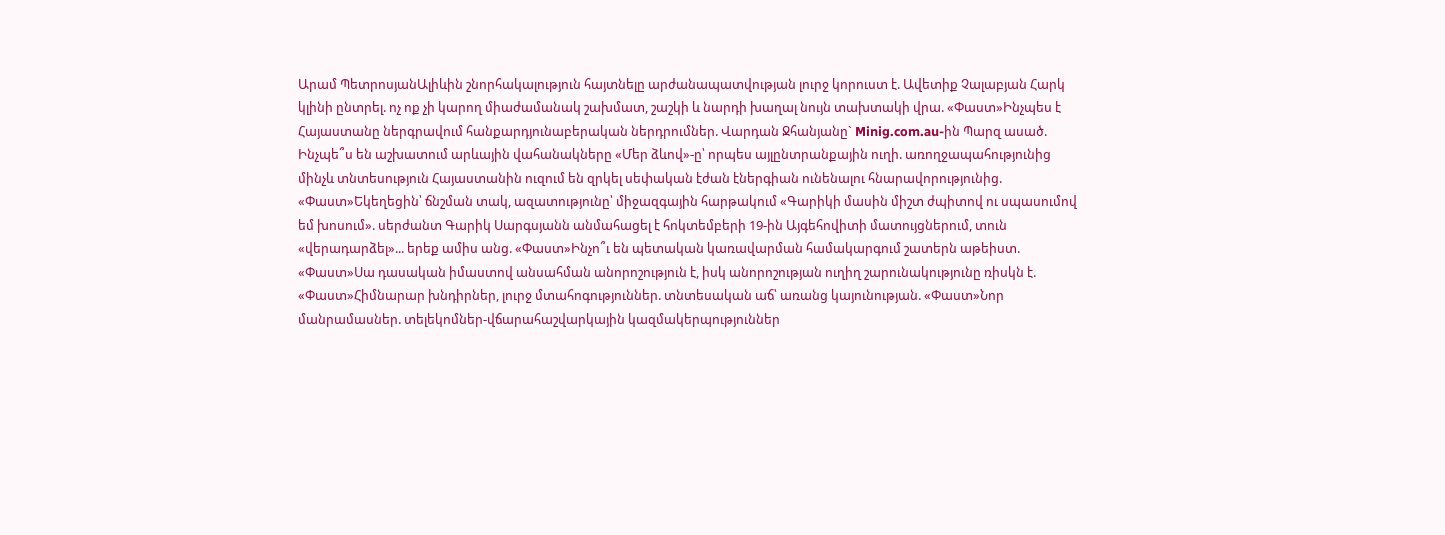Արամ ՊետրոսյանԱլիևին շնորհակալություն հայտնելը արժանապատվության լուրջ կորուստ է. Ավետիք Չալաբյան Հարկ կլինի ընտրել. ոչ ոք չի կարող միաժամանակ շախմատ, շաշկի և նարդի խաղալ նույն տախտակի վրա. «Փաստ»Ինչպես է Հայաստանը ներգրավում հանքարդյունաբերական ներդրումներ. Վարդան Ջհանյանը` Minig.com.au-ին Պարզ ասած. Ինչպե՞ս են աշխատում արևային վահանակները «Մեր ձևով»-ը՝ որպես այլընտրանքային ուղի. առողջապահությունից մինչև տնտեսություն Հայաստանին ուզում են զրկել սեփական էժան էներգիան ունենալու հնարավորությունից. «Փաստ»Եկեղեցին՝ ճնշման տակ, ազատությունը՝ միջազգային հարթակում «Գարիկի մասին միշտ ժպիտով ու սպասումով եմ խոսում». սերժանտ Գարիկ Սարգսյանն անմահացել է հոկտեմբերի 19-ին Այգեհովիտի մատույցներում, տուն «վերադարձել»... երեք ամիս անց. «Փաստ»Ինչո՞ւ են պետական կառավարման համակարգում շատերն աթեիստ. «Փաստ»Սա դասական իմաստով անսահման անորոշություն է, իսկ անորոշության ուղիղ շարունակությունը ռիսկն է. «Փաստ»Հիմնարար խնդիրներ, լուրջ մտահոգություններ. տնտեսական աճ՝ առանց կայունության. «Փաստ»Նոր մանրամասներ. տելեկոմներ-վճարահաշվարկային կազմակերպություններ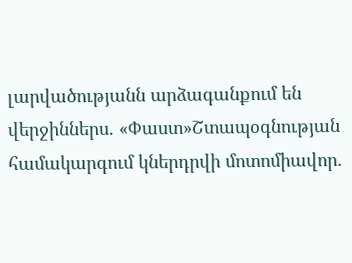լարվածությանն արձագանքում են վերջիններս. «Փաստ»Շտապօգնության համակարգում կներդրվի մոտոմիավոր.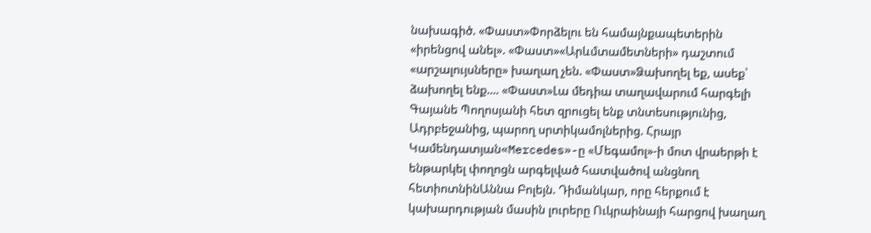նախագիծ. «Փաստ»Փորձելու են համայնքապետերին «իրենցով անել». «Փաստ»«Արևմտամետների» դաշտում «արշալույսները» խաղաղ չեն. «Փաստ»Ձախողել եք, ասեք՝ ձախողել ենք.... «Փաստ»Լա մեդիա տաղավարում հարգելի Գայանե Պողոսյանի հետ զրուցել ենք տնտեսությունից, Ադրբեջանից, պարող սրտիկամոլներից. Հրայր Կամենդատյան«Mercedes»-ը «Մեգամոլ»-ի մոտ վրաերթի է ենթարկել փողոցն արգելված հատվածով անցնող հետիոտնինԱննա Բոլեյն. Դիմանկար, որը հերքում է կախարդության մասին լուրերը Ուկրաինայի հարցով խաղաղ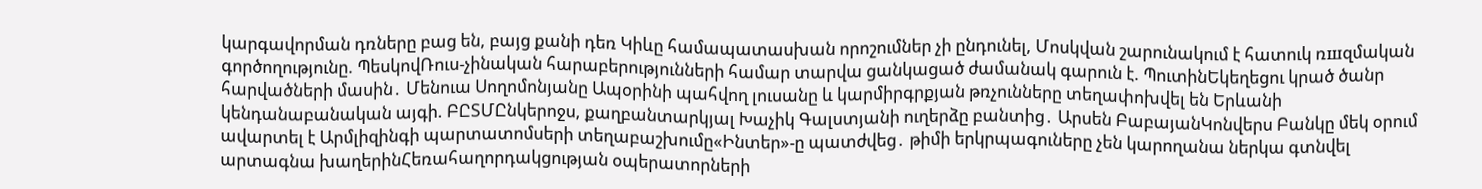կարգավորման դռները բաց են, բայց քանի դեռ Կիևը համապատասխան որոշումներ չի ընդունել, Մոսկվան շարունակում է հատուկ ռшզմական գործողությունը. ՊեսկովՌուս-չինական հարաբերությունների համար տարվա ցանկացած ժամանակ գարուն է. ՊուտինԵկեղեցու կրած ծանր հարվածների մասին․ Մենուա Սողոմոնյանը Ապօրինի պահվող լուսանը և կարմիրգրքյան թռչունները տեղափոխվել են Երևանի կենդանաբանական այգի. ԲԸՏՄԸնկերոջս, քաղբանտարկյալ Խաչիկ Գալստյանի ուղերձը բանտից․ Արսեն ԲաբայանԿոնվերս Բանկը մեկ օրում ավարտել է Արմլիզինգի պարտատոմսերի տեղաբաշխումը«Ինտեր»-ը պատժվեց․ թիմի երկրպագուները չեն կարողանա ներկա գտնվել արտագնա խաղերինՀեռահաղորդակցության օպերատորների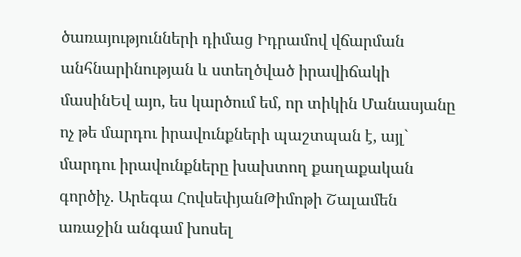ծառայությունների դիմաց Իդրամով վճարման անհնարինության և ստեղծված իրավիճակի մասինԵվ այո, ես կարծում եմ, որ տիկին Մանասյանը ոչ թե մարդու իրավունքների պաշտպան է, այլ` մարդու իրավունքները խախտող քաղաքական գործիչ. Արեգա ՀովսեփյանԹիմոթի Շալամեն առաջին անգամ խոսել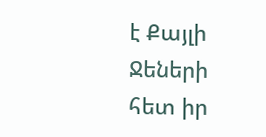է Քայլի Ջեների հետ իր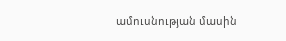ամուսնության մասին